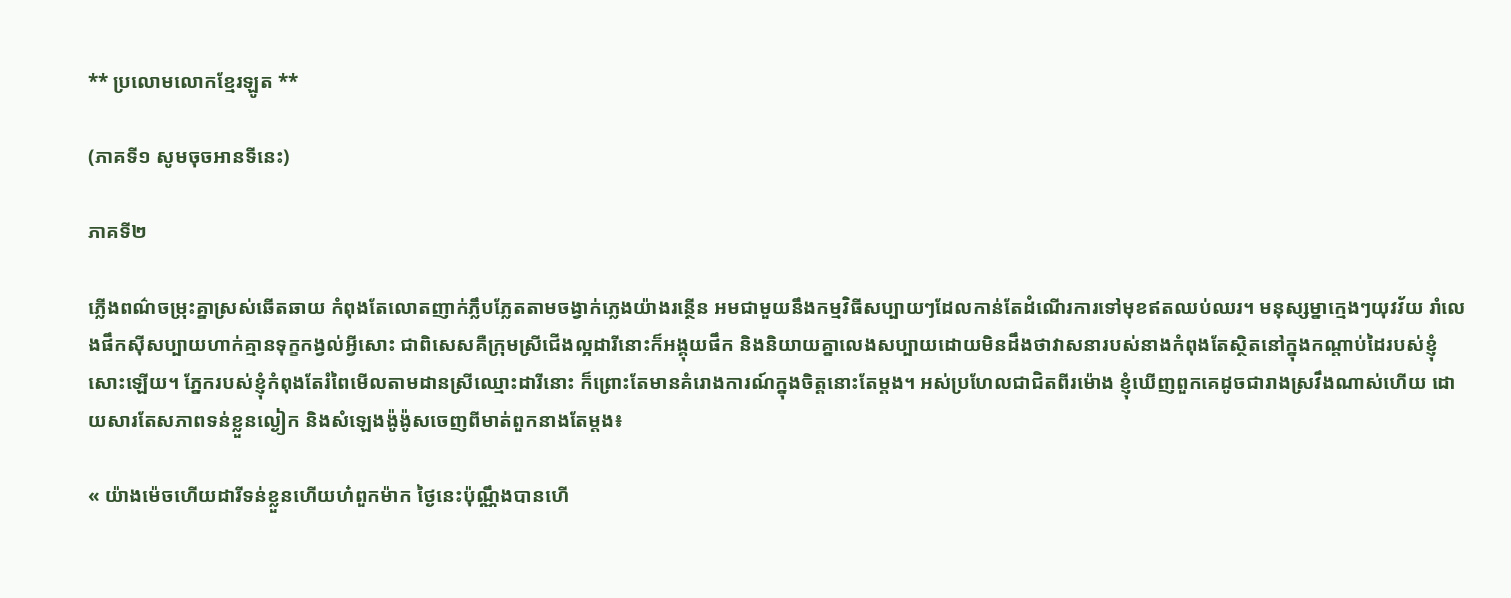** ប្រលោមលោកខ្មែរឡូត **

(ភាគទី១ សូមចុចអានទីនេះ)

ភាគទី២

ភ្លើងពណ៌ចម្រុះគ្នាស្រស់ឆើតឆាយ កំពុងតែលោតញាក់ភ្លឹបភ្លែតតាមចង្វាក់ភ្លេងយ៉ាងរន្ថើន អមជាមួយនឹងកម្មវិធីសប្បាយៗដែលកាន់តែដំណើរការទៅមុខឥតឈប់ឈរ។ មនុស្សម្នាក្មេងៗយុវវ័យ រាំលេងផឹកស៊ីសប្បាយហាក់គ្មានទុក្ខកង្វល់អ្វីសោះ ជាពិសេសគឺក្រុមស្រីជើងល្អដារីនោះក៏អង្គុយផឹក និងនិយាយគ្នាលេងសប្បាយដោយមិនដឹងថាវាសនារបស់នាងកំពុងតែស្ថិតនៅក្នុងកណ្តាប់ដៃរបស់ខ្ញុំសោះឡើយ។ ភ្នែករបស់ខ្ញុំកំពុងតែរំពៃមើលតាមដានស្រីឈ្មោះដារីនោះ ក៏ព្រោះតែមានគំរោងការណ៍ក្នុងចិត្តនោះតែម្តង។ អស់ប្រហែលជាជិតពីរម៉ោង ខ្ញុំឃើញពួកគេដូចជារាងស្រវឹងណាស់ហើយ ដោយសារតែសភាពទន់ខ្លួនល្ងៀក និងសំឡេងង៉ូង៉ូសចេញពីមាត់ពួកនាងតែម្តង៖

« យ៉ាងម៉េចហើយដារីទន់ខ្លួនហើយហ៎ពួកម៉ាក ថ្ងៃនេះប៉ុណ្ណឹងបានហើ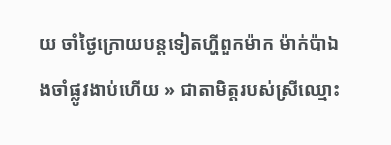យ ចាំថ្ងៃក្រោយបន្តទៀតហ្ហីពួកម៉ាក ម៉ាក់ប៉ាឯងចាំផ្លូវងាប់ហើយ » ជាតាមិត្តរបស់ស្រីឈ្មោះ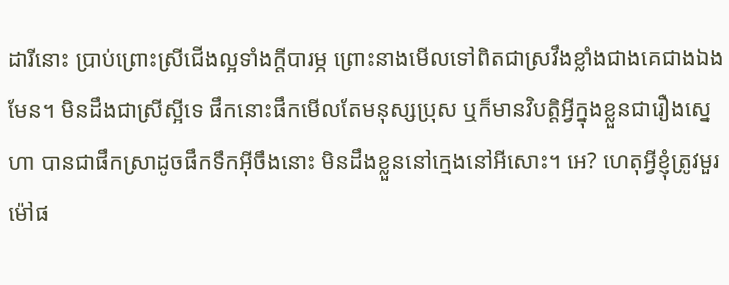ដារីនោះ ប្រាប់ព្រោះស្រីជើងល្អទាំងក្តីបារម្ភ ព្រោះនាងមើលទៅពិតជាស្រវឹងខ្លាំងជាងគេជាងឯងមែន។ មិនដឹងជាស្រីស្អីទេ ផឹកនោះផឹកមើលតែមនុស្សប្រុស ឬក៏មានវិបត្តិអ្វីក្នុងខ្លួនជារឿងស្នេហា បានជាផឹកស្រាដូចផឹកទឹកអ៊ីចឹងនោះ មិនដឹងខ្លួននៅក្មេងនៅអីសោះ។ អេ? ហេតុអ្វីខ្ញុំត្រូវមួរម៉ៅផ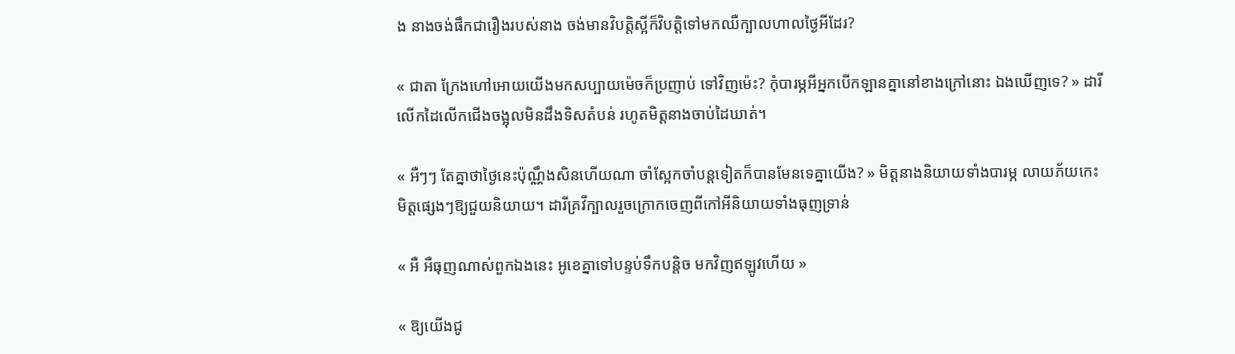ង នាងចង់ផឹកជារឿងរបស់នាង ចង់មានវិបត្តិស្អីក៏វិបត្តិទៅមកឈឺក្បាលហាលថ្ងៃអីដែរ?

« ជាតា ក្រែងហៅអោយយើងមកសប្បាយម៉េចក៏ប្រញាប់ ទៅវិញម៉េះ? កុំបារម្ភអីអ្នកបើកឡានគ្នានៅខាងក្រៅនោះ ឯងឃើញទេ? » ដារីលើកដៃលើកជើងចង្អុលមិនដឹងទិសតំបន់ រហូតមិត្តនាងចាប់ដៃឃាត់។

« អឺៗៗ តែគ្នាថាថ្ងៃនេះប៉ុណ្ណឹងសិនហើយណា ចាំស្អែកចាំបន្តទៀតក៏បានមែនទេគ្នាយើង? » មិត្តនាងនិយាយទាំងបារម្ភ លាយភ័យកេះមិត្តផ្សេងៗឱ្យជួយនិយាយ។ ដារីគ្រវីក្បាលរួចក្រោកចេញពីកៅអីនិយាយទាំងធុញទ្រាន់

« អឺ អឺធុញណាស់ពួកឯងនេះ អូខេគ្នាទៅបន្ទប់ទឹកបន្តិច មកវិញឥឡូវហើយ »

« ឱ្យយើងជូ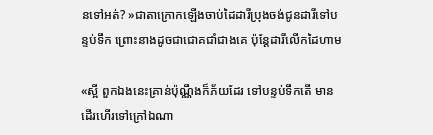នទៅអត់? »ជាតាក្រោកឡើងចាប់ដៃដារីប្រុងចង់ជូនដារីទៅបន្ទប់ទឹក ព្រោះនាងដូចជាជោគជាំជាងគេ ប៉ុន្តែដារីលើកដៃហាម

«ស្អី ពួកឯងនេះគ្រាន់ប៉ុណ្ណឹងក៏ភ័យដែរ ទៅបន្ទប់ទឹកតើ មានដើរហើរទៅក្រៅឯណា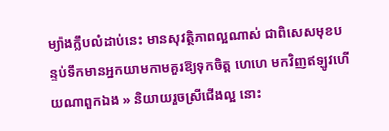ម្យ៉ាងក្លឹបលំដាប់នេះ មានសុវត្ថិភាពល្អណាស់ ជាពិសេសមុខបន្ទប់ទឹកមានអ្នកយាមកាមគួរឱ្យទុកចិត្ត ហេហេ មកវិញឥឡូវហើយណាពួកឯង » និយាយរួចស្រីជើងល្អ នោះ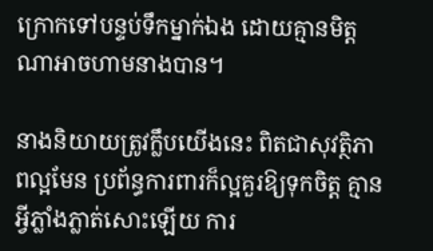ក្រោកទៅបន្ទប់ទឹកម្នាក់ឯង ដោយគ្មានមិត្តណាអាចហាមនាងបាន។

នាងនិយាយត្រូវក្លឹបយើងនេះ ពិតជាសុវត្ថិភាពល្អមែន ប្រព័ន្ធការពារក៏ល្អគួរឱ្យទុកចិត្ត គ្មានអ្វីភ្លាំងភ្លាត់សោះឡើយ ការ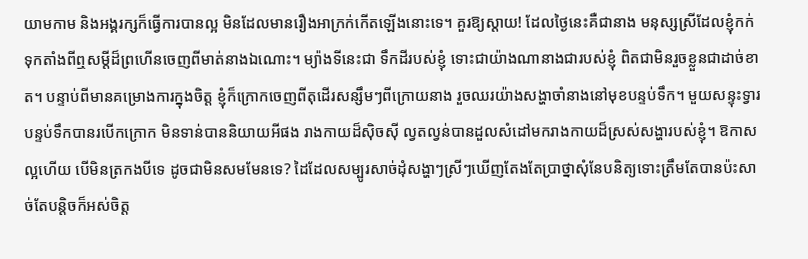យាមកាម និងអង្គរក្សក៏ធ្វើការបានល្អ មិនដែលមានរឿងអាក្រក់កើតឡើងនោះទេ។ គួរឱ្យស្តាយ! ដែលថ្ងៃនេះគឺជានាង មនុស្សស្រីដែលខ្ញុំកក់ទុកតាំងពីឮសម្តីដ៏ព្រហើនចេញពីមាត់នាងឯណោះ។ ម្យ៉ាងទីនេះជា ទឹកដីរបស់ខ្ញុំ ទោះជាយ៉ាងណានាងជារបស់ខ្ញុំ ពិតជាមិនរួចខ្លួនជាដាច់ខាត។ បន្ទាប់ពីមានគម្រោងការក្នុងចិត្ត ខ្ញុំក៏ក្រោកចេញពីតុដើរសន្សឹមៗពីក្រោយនាង រួចឈរយ៉ាងសង្ហាចាំនាងនៅមុខបន្ទប់ទឹក។ មួយសន្ទុះទ្វារបន្ទប់ទឹកបានរបើកក្រោក មិនទាន់បាននិយាយអីផង រាងកាយដ៏ស៊ិចស៊ី ល្វតល្វន់បានដួលសំដៅមករាងកាយដ៏ស្រស់សង្ហារបស់ខ្ញុំ។ ឱកាសល្អហើយ បើមិនត្រកងបីទេ ដូចជាមិនសមមែនទេ? ដៃដែលសម្បូរសាច់ដុំសង្ហាៗស្រីៗឃើញតែងតែប្រាថ្នាសុំនែបនិត្យទោះត្រឹមតែបានប៉ះសាច់តែបន្តិចក៏អស់ចិត្ត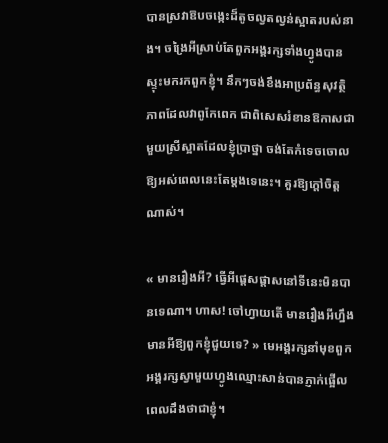បានស្រវាឱបចង្កេះដ៏តូចល្វតល្វន់ស្អាតរបស់នាង។ ចង្រៃអីស្រាប់តែពួកអង្គរក្សទាំងហ្វូងបានស្ទុះមករកពួកខ្ញុំ។ នឹកៗចង់ខឹងអាប្រព័ន្ធសុវត្ថិភាពដែលវាពូកែពេក ជាពិសេសរំខានឱកាសជាមួយស្រីស្អាតដែលខ្ញុំប្រាថ្នា ចង់តែកំទេចចោលឱ្យអស់ពេលនេះតែម្តងទេនេះ។ គួរឱ្យក្តៅចិត្តណាស់។

« មានរឿងអី? ធ្វើអីផ្តេសផ្តាសនៅទីនេះមិនបានទេណា។ ហាស! ចៅហ្វាយតើ មានរឿងអីហ្នឹង មានអីឱ្យពួកខ្ញុំជួយទេ? » មេអង្គរក្សនាំមុខពួកអង្គរក្សស្វាមួយហ្វូងឈ្មោះសាន់បានភ្ញាក់ផ្អើលពេលដឹងថាជាខ្ញុំ។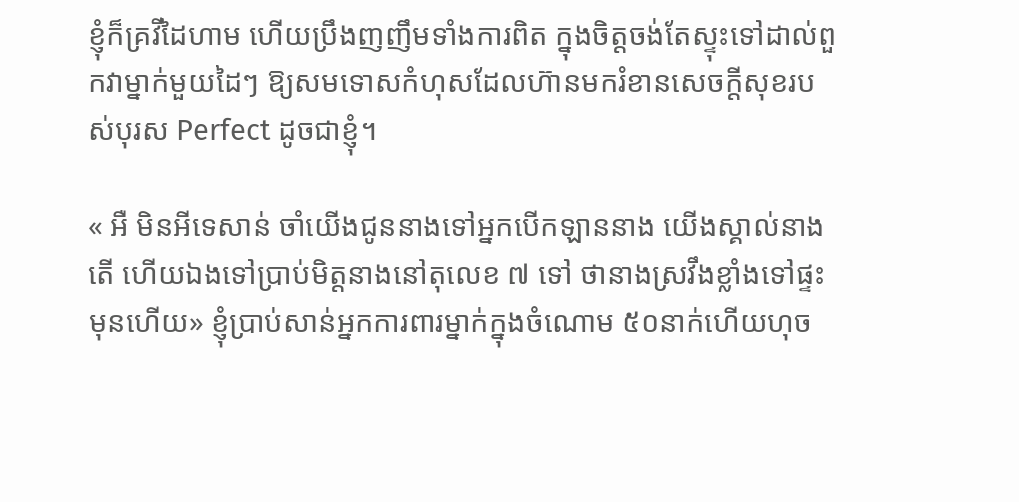ខ្ញុំក៏គ្រវីដៃហាម ហើយប្រឹងញញឹមទាំងការពិត ក្នុងចិត្តចង់តែស្ទុះទៅដាល់ពួកវាម្នាក់មួយដៃៗ ឱ្យសមទោសកំហុសដែលហ៊ានមករំខានសេចក្តីសុខរបស់បុរស Perfect ដូចជាខ្ញុំ។

« អឺ មិនអីទេសាន់ ចាំយើងជូននាងទៅអ្នកបើកឡាននាង យើងស្គាល់នាងតើ ហើយឯងទៅប្រាប់មិត្តនាងនៅតុលេខ ៧ ទៅ ថានាងស្រវឹងខ្លាំងទៅផ្ទះមុនហើយ» ខ្ញុំប្រាប់សាន់អ្នកការពារម្នាក់ក្នុងចំណោម ៥០នាក់ហើយហុច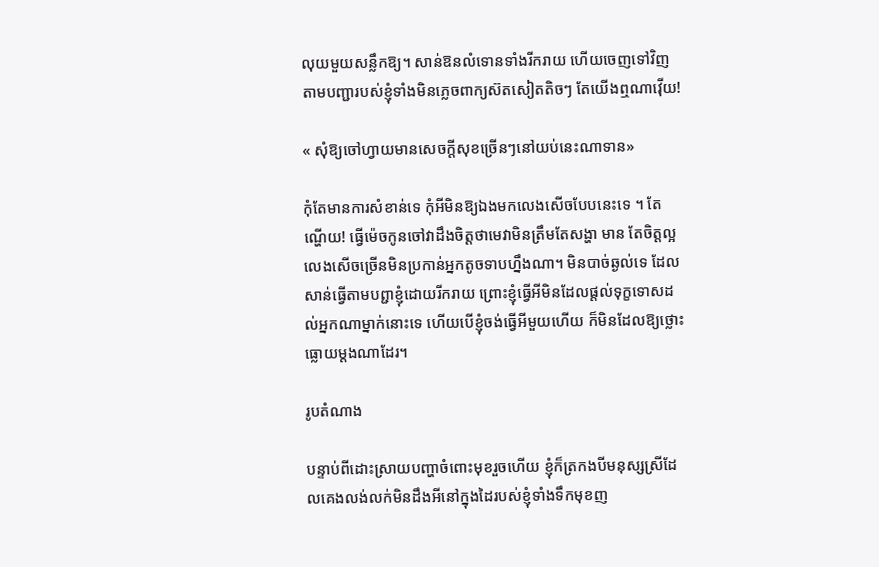លុយមួយសន្លឹកឱ្យ។ សាន់ឱនលំទោនទាំងរីករាយ ហើយចេញទៅវិញតាមបញ្ជារបស់ខ្ញុំទាំងមិនភ្លេចពាក្យស៊តសៀតតិចៗ តែយើងឮណាវ៉ើយ!

« សុំឱ្យចៅហ្វាយមានសេចក្តីសុខច្រើនៗនៅយប់នេះណាទាន»

កុំតែមានការសំខាន់ទេ កុំអីមិនឱ្យឯងមកលេងសើចបែបនេះទេ ។ តែណ្ហើយ! ធ្វើម៉េចកូនចៅវាដឹងចិត្តថាមេវាមិនត្រឹមតែសង្ហា មាន តែចិត្តល្អ លេងសើចច្រើនមិនប្រកាន់អ្នកតូចទាបហ្នឹងណា។ មិនបាច់ឆ្ងល់ទេ ដែលសាន់ធ្វើតាមបព្ជាខ្ញុំដោយរីករាយ ព្រោះខ្ញុំធ្វើអីមិនដែលផ្តល់ទុក្ខទោសដល់អ្នកណាម្នាក់នោះទេ ហើយបើខ្ញុំចង់ធ្វើអីមួយហើយ ក៏មិនដែលឱ្យថ្លោះធ្លោយម្តងណាដែរ។

រូបតំណាង

បន្ទាប់ពីដោះស្រាយបញ្ហាចំពោះមុខរួចហើយ ខ្ញុំក៏ត្រកងបីមនុស្សស្រីដែលគេងលង់លក់មិនដឹងអីនៅក្នុងដៃរបស់ខ្ញុំទាំងទឹកមុខញ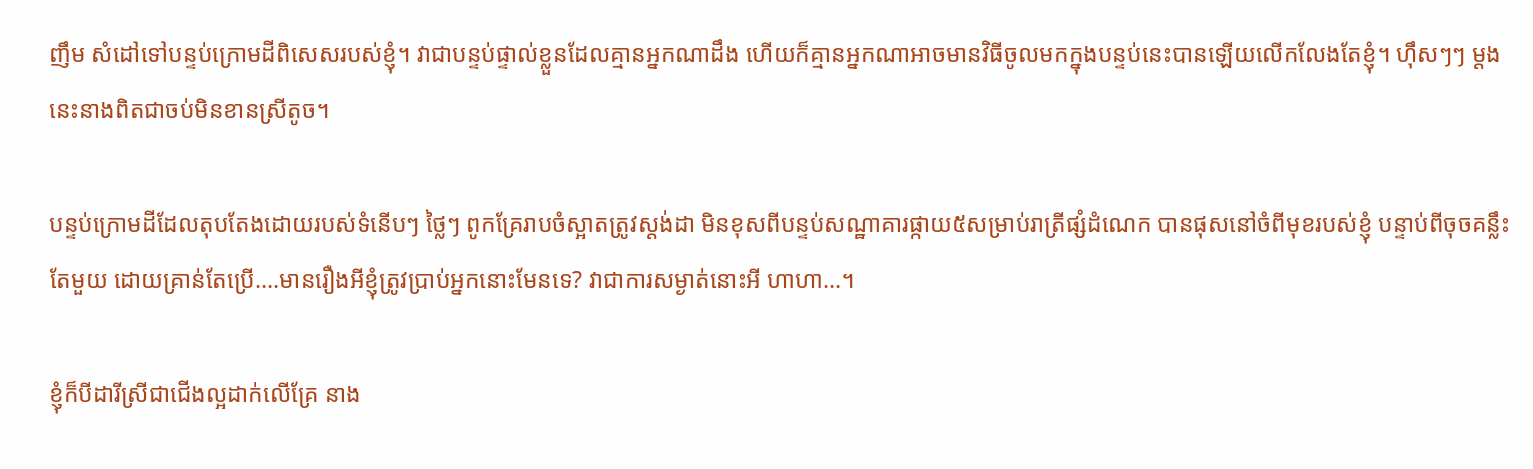ញឹម សំដៅទៅបន្ទប់ក្រោមដីពិសេសរបស់ខ្ញុំ។ វាជាបន្ទប់ផ្ទាល់ខ្លួនដែលគ្មានអ្នកណាដឹង ហើយក៏គ្មានអ្នកណាអាចមានវិធីចូលមកក្នុងបន្ទប់នេះបានឡើយលើកលែងតែខ្ញុំ។ ហ៊ឹសៗៗ ម្តងនេះនាងពិតជាចប់មិនខានស្រីតូច។

បន្ទប់ក្រោមដីដែលតុបតែងដោយរបស់ទំនើបៗ ថ្លៃៗ ពូកគ្រែរាបចំស្អាតត្រូវស្តង់ដា មិនខុសពីបន្ទប់សណ្ឋាគារផ្កាយ៥សម្រាប់រាត្រីផ្សំដំណេក បានផុសនៅចំពីមុខរបស់ខ្ញុំ បន្ទាប់ពីចុចគន្លឹះតែមួយ ដោយគ្រាន់តែប្រើ….មានរឿងអីខ្ញុំត្រូវប្រាប់អ្នកនោះមែនទេ? វាជាការសម្ងាត់នោះអី ហាហា...។

ខ្ញុំក៏បីដារីស្រីជាជើងល្អដាក់លើគ្រែ នាង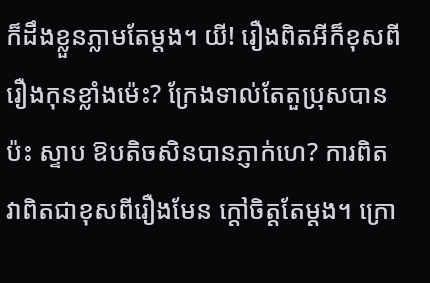ក៏ដឹងខ្លួនភ្លាមតែម្តង។ យី! រឿងពិតអីក៏ខុសពីរឿងកុនខ្លាំងម៉េះ? ក្រែងទាល់តែតួប្រុសបានប៉ះ ស្ទាប ឱបតិចសិនបានភ្ញាក់ហេ? ការពិតវាពិតជាខុសពីរឿងមែន ក្តៅចិត្តតែម្តង។ ក្រោ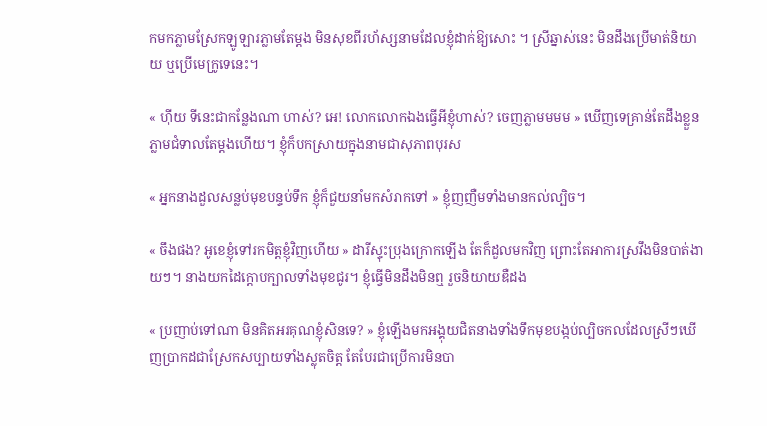កមកភ្លាមស្រែកឡូឡារភ្លាមតែម្តង មិនសុខពីរហ័ស្សនាមដែលខ្ញុំដាក់ឱ្យសោះ ។ ស្រីឆ្នាស់នេះ មិនដឹងប្រើមាត់និយាយ ឬប្រើមេក្រូទេនេះ។

« ហ៊ីយ ទីនេះជាកន្លែងណា ហាស់? អេ! លោកលោកឯងធ្វើអីខ្ញុំហាស់? ចេញភ្លាមមមម » ឃើញទេគ្រាន់តែដឹងខ្លួនភ្លាមជំទាលតែម្តងហើយ។ ខ្ញុំក៏បកស្រាយក្នុងនាមជាសុភាពបុរស

« អ្នកនាងដួលសន្លប់មុខបន្ទប់ទឹក ខ្ញុំក៏ជួយនាំមកសំរាកទៅ » ខ្ញុំញញឺមទាំងមានកល់ល្បិច។

« ចឹងផង? អូខេខ្ញុំទៅរកមិត្តខ្ញុំវិញហើយ » ដារីស្ទុះប្រុងក្រោកឡើង តែក៏ដួលមកវិញ ព្រោះតែអាការស្រវឹងមិនបាត់ងាយៗ។ នាងយកដៃក្តោបក្បាលទាំងមុខជូរ។ ខ្ញុំធ្វើមិនដឹងមិនឮ រួចនិយាយឌឺដង

« ប្រញាប់ទៅណា មិនគិតអរគុណខ្ញុំសិនទេ? » ខ្ញុំឡើងមកអង្គុយជិតនាងទាំងទឹកមុខបង្កប់ល្បិចកលដែលស្រីៗឃើញប្រាកដជាស្រែកសប្បាយទាំងស្លុតចិត្ត តែបែរជាប្រើការមិនបា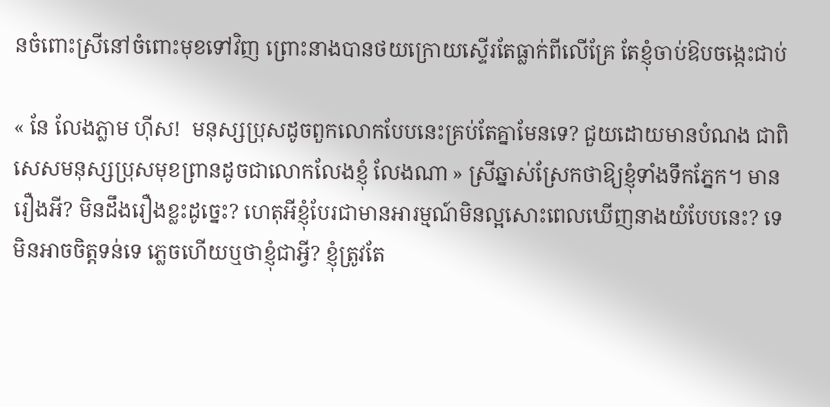នចំពោះស្រីនៅចំពោះមុខទៅវិញ ព្រោះនាងបានថយក្រោយស្ទើរតែធ្លាក់ពីលើគ្រែ តែខ្ញុំចាប់ឱបចង្កេះជាប់

« នែ លែងភ្លាម ហ៊ីស!  មនុស្សប្រុសដូចពួកលោកបែបនេះគ្រប់តែគ្នាមែនទេ? ជួយដោយមានបំណង ជាពិសេសមនុស្សប្រុសមុខព្រានដូចជាលោកលែងខ្ញុំ លែងណា » ស្រីឆ្នាស់ស្រែកថាឱ្យខ្ញុំទាំងទឹកភ្នែក។ មានរឿងអី? មិនដឹងរឿងខ្លះដូច្នេះ? ហេតុអីខ្ញុំបែរជាមានអារម្មណ៍មិនល្អសោះពេលឃើញនាងយំបែបនេះ? ទេ មិនអាចចិត្តទន់ទេ ភ្លេចហើយឬថាខ្ញុំជាអ្វី? ខ្ញុំត្រូវតែ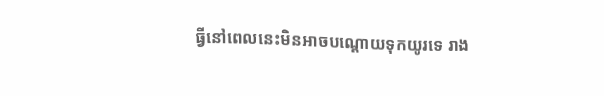ធ្វីនៅពេលនេះមិនអាចបណ្តោយទុកយូរទេ រាង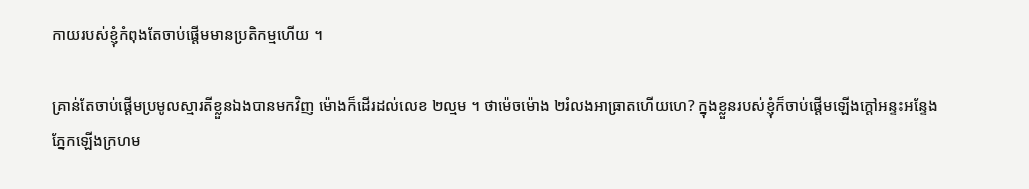កាយរបស់ខ្ញុំកំពុងតែចាប់ផ្តើមមានប្រតិកម្មហើយ ។

គ្រាន់តែចាប់ផ្តើមប្រមូលស្មារតីខ្លួនឯងបានមកវិញ ម៉ោងក៏ដើរដល់លេខ ២ល្មម ។ ថាម៉េចម៉ោង ២រំលងអាធ្រាតហើយហេ? ក្នុងខ្លួនរបស់ខ្ញុំក៏ចាប់ផ្តើមឡើងក្តៅអន្ទះអន្ទែង ភ្នែកឡើងក្រហម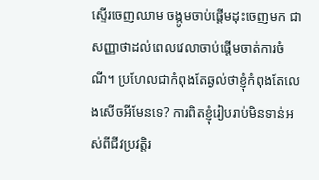ស្ទើរចេញឈាម ចង្កូមចាប់ផ្តើមដុះចេញមក ជាសញ្ញាថាដល់ពេលវេលាចាប់ផ្តើមចាត់ការចំណី។ ប្រហែលជាកំពុងតែឆ្ងល់ថាខ្ញុំកំពុងតែលេងសើចអីមែនទេ? ការពិតខ្ញុំរៀបរាប់មិនទាន់អស់ពីជីវប្រវត្តិរ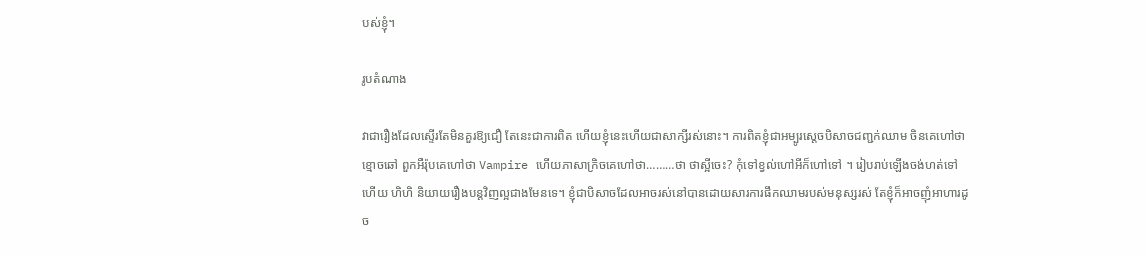បស់ខ្ញុំ។

រូបតំណាង

វាជារឿងដែលស្ទើរតែមិនគួរឱ្យជឿ តែនេះជាការពិត ហើយខ្ញុំនេះហើយជាសាក្សីរស់នោះ។ ការពិតខ្ញុំជាអម្បូរស្តេចបិសាចជញ្ជក់ឈាម ចិនគេហៅថាខ្មោចឆៅ ពួកអឺរ៉ុបគេហៅថា Vampire ហើយភាសាក្រិចគេហៅថា………ថា ថាស្អីចេះ? កុំទៅខ្វល់ហៅអីក៏ហៅទៅ ។ រៀបរាប់ឡើងចង់ហត់ទៅហើយ ហិហិ និយាយរឿងបន្តវិញល្អជាងមែនទេ។ ខ្ញុំជាបិសាចដែលអាចរស់នៅបានដោយសារការផឹកឈាមរបស់មនុស្សរស់ តែខ្ញុំក៏អាចញុំអាហារដូច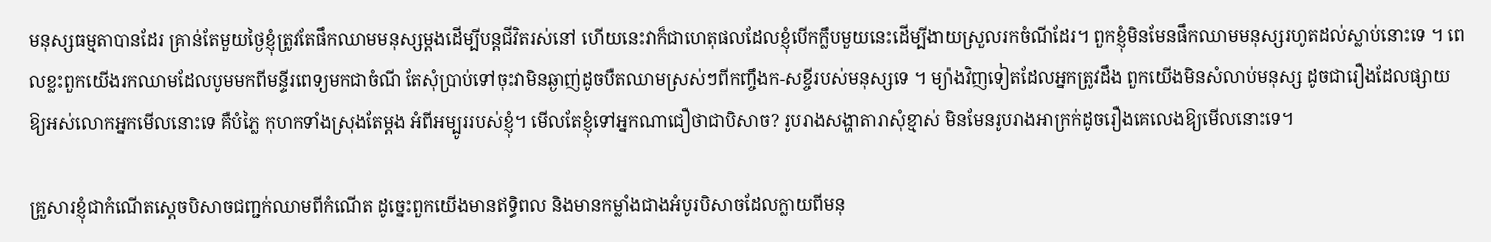មនុស្សធម្មតាបានដែរ គ្រាន់តែមួយថ្ងៃខ្ញុំត្រូវតែផឹកឈាមមនុស្សម្តងដើម្បីបន្តជីវិតរស់នៅ ហើយនេះវាក៏ជាហេតុផលដែលខ្ញុំបើកក្លឹបមួយនេះដើម្បីងាយស្រួលរកចំណីដែរ។ ពួកខ្ញុំមិនមែនផឹកឈាមមនុស្សរហូតដល់ស្លាប់នោះទេ ។ ពេលខ្លះពួកយើងរកឈាមដែលបូមមកពីមន្ទីរពេទ្យមកជាចំណី តែសុំប្រាប់ទៅចុះវាមិនឆ្ងាញ់ដូចបឺតឈាមស្រស់ៗពីកញ្ចឹងក-សខ្ចីរបស់មនុស្សទេ ។ ម្យ៉ាងវិញទៀតដែលអ្នកត្រូវដឹង ពួកយើងមិនសំលាប់មនុស្ស ដូចជារឿងដែលផ្សាយឱ្យអស់លោកអ្នកមើលនោះទេ គឺបំភ្លៃ កុហកទាំងស្រុងតែម្តង អំពីអម្បូររបស់ខ្ញុំ។ មើលតែខ្ញុំទៅអ្នកណាជឿថាជាបិសាច? រូបរាងសង្ហាតារាសុំខ្មាស់ មិនមែនរូបរាងអាក្រក់ដូចរឿងគេលេងឱ្យមើលនោះទេ។

គ្រួសារខ្ញុំជាកំណើតស្តេចបិសាចជញ្ជក់ឈាមពីកំណើត ដូច្នេះពួកយើងមានឥទ្ធិពល និងមានកម្លាំងជាងអំបូរបិសាចដែលក្លាយពីមនុ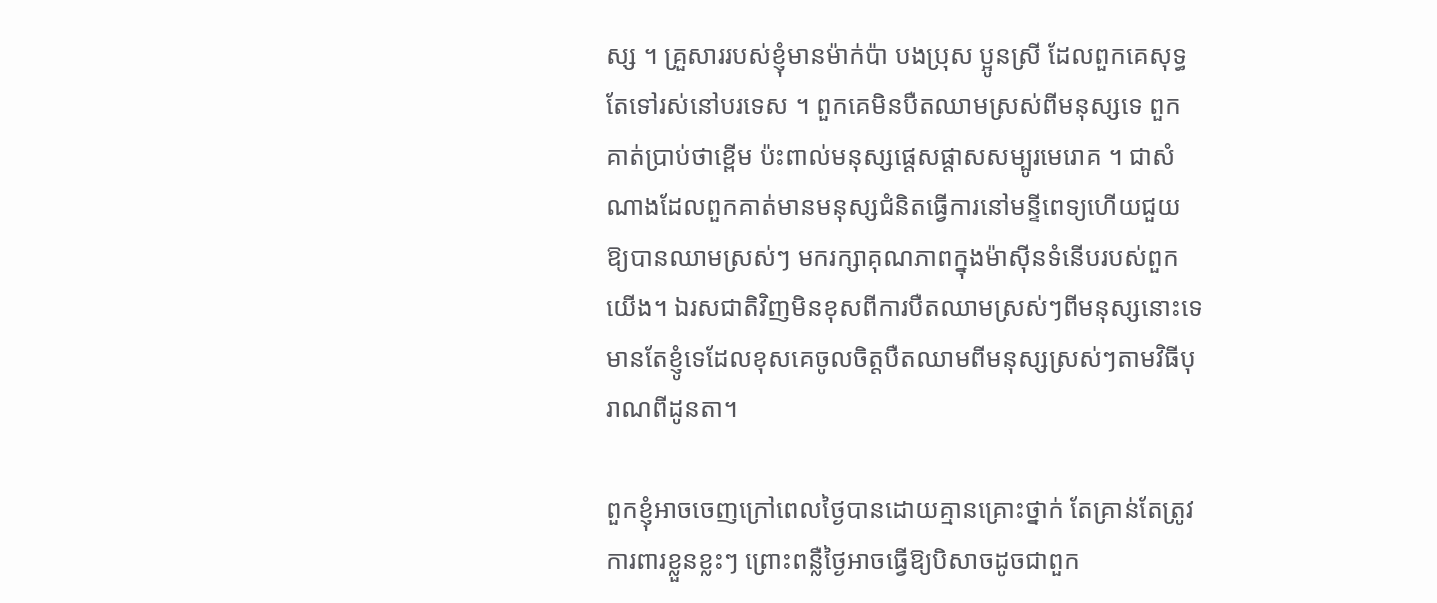ស្ស ។ គ្រួសាររបស់ខ្ញុំមានម៉ាក់ប៉ា បងប្រុស ប្អូនស្រី ដែលពួកគេសុទ្ធតែទៅរស់នៅបរទេស ។ ពួកគេមិនបឺតឈាមស្រស់ពីមនុស្សទេ ពួកគាត់ប្រាប់ថាខ្ពើម ប៉ះពាល់មនុស្សផ្តេសផ្តាសសម្បូរមេរោគ ។ ជាសំណាងដែលពួកគាត់មានមនុស្សជំនិតធ្វើការនៅមន្ទីពេទ្យហើយជួយឱ្យបានឈាមស្រស់ៗ មករក្សាគុណភាពក្នុងម៉ាស៊ីនទំនើបរបស់ពួកយើង។ ឯរសជាតិវិញមិនខុសពីការបឺតឈាមស្រស់ៗពីមនុស្សនោះទេ មានតែខ្ញូំទេដែលខុសគេចូលចិត្តបឺតឈាមពីមនុស្សស្រស់ៗតាមវិធីបុរាណពីដូនតា។

ពួកខ្ញុំអាចចេញក្រៅពេលថ្ងៃបានដោយគ្មានគ្រោះថ្នាក់ តែគ្រាន់តែត្រូវការពារខ្លួនខ្លះៗ ព្រោះពន្លឺថ្ងៃអាចធ្វើឱ្យបិសាចដូចជាពួក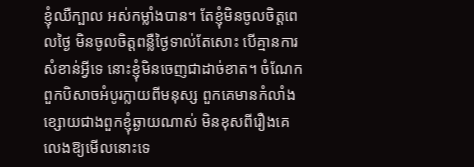ខ្ញុំឈឺក្បាល អស់កម្លាំងបាន។ តែខ្ញុំមិនចូលចិត្តពេលថ្ងៃ មិនចូលចិត្តពន្លឺថ្ងៃទាល់តែសោះ បើគ្មានការសំខាន់អ្វីទេ នោះខ្ញុំមិនចេញជាដាច់ខាត។ ចំណែកពួកបិសាចអំបូរក្លាយពីមនុស្ស ពួកគេមានកំលាំងខ្សោយជាងពួកខ្ញុំឆ្ងាយណាស់ មិនខុសពីរឿងគេលេងឱ្យមើលនោះទេ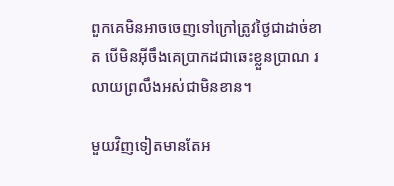ពួកគេមិនអាចចេញទៅក្រៅត្រូវថ្ងៃជាដាច់ខាត បើមិនអ៊ីចឹងគេប្រាកដជាឆេះខ្លួនប្រាណ រលាយព្រលឹងអស់ជាមិនខាន។

មួយវិញទៀតមានតែអ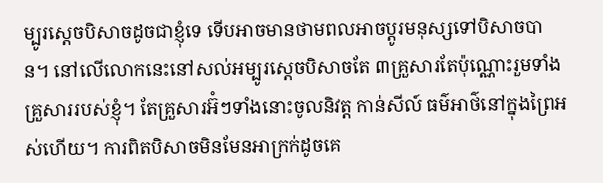ម្បូរស្តេចបិសាចដូចជាខ្ញុំទេ ទើបអាចមានថាមពលអាចប្តូរមនុស្សទៅបិសាចបាន។ នៅលើលោកនេះនៅសល់អម្បូរស្តេចបិសាចតែ ៣គ្រួសារតែប៉ុណ្ណោះរួមទាំងគ្រួសាររបស់ខ្ញុំ។ តែគ្រួសារអ៊ំៗទាំងនោះចូលនិវត្ត កាន់សីល៍ ធម៌អាថ៌នៅក្នុងព្រៃអស់ហើយ។ ការពិតបិសាចមិនមែនអាក្រក់ដូចគេ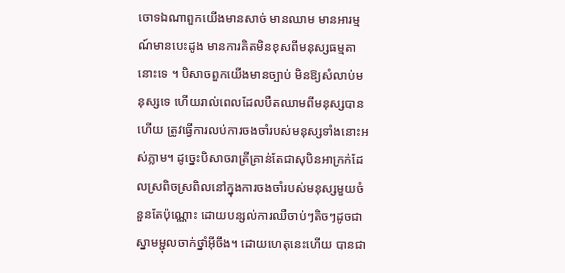ចោទឯណាពួកយើងមានសាច់ មានឈាម មានអារម្មណ៍មានបេះដូង មានការគិតមិនខុសពីមនុស្សធម្មតានោះទេ ។ បិសាចពួកយើងមានច្បាប់ មិនឱ្យសំលាប់មនុស្សទេ ហើយរាល់ពេលដែលបឺតឈាមពីមនុស្សបានហើយ ត្រូវធ្វើការលប់ការចងចាំរបស់មនុស្សទាំងនោះអស់ភ្លាម។ ដូច្នេះបិសាចរាត្រីគ្រាន់តែជាសុបិនអាក្រក់ដែលស្រពិចស្រពិលនៅក្នុងការចងចាំរបស់មនុស្សមួយចំនួនតែប៉ុណ្ណោះ ដោយបន្សល់ការឈឺចាប់ៗតិចៗដូចជាស្នាមម្ជុលចាក់ថ្នាំអ៊ីចឹង។ ដោយហេតុនេះហើយ បានជា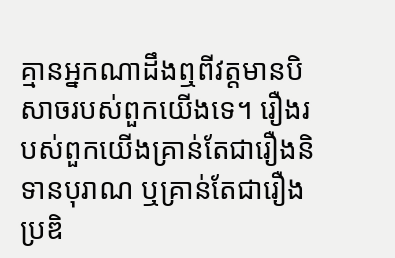គ្មានអ្នកណាដឹងឮពីវត្តមានបិសាចរបស់ពួកយើងទេ។ រឿងរបស់ពួកយើងគ្រាន់តែជារឿងនិទានបុរាណ ឬគ្រាន់តែជារឿងប្រឌិ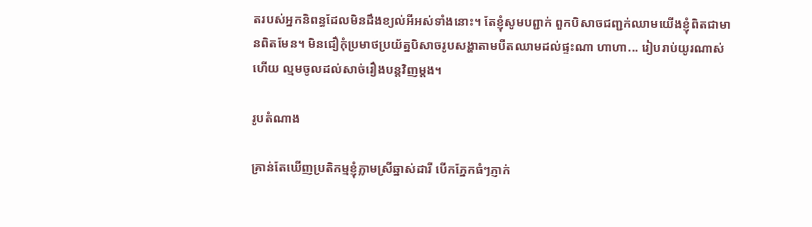តរបស់អ្នកនិពន្ធដែលមិនដឹងខ្យល់អីអស់ទាំងនោះ។ តែខ្ញុំសូមបព្ជាក់ ពួកបិសាចជញ្ជក់ឈាមយើងខ្ញុំពិតជាមានពិតមែន។ មិនជឿកុំប្រមាថប្រយ័ត្នបិសាចរូបសង្ហាតាមបឺតឈាមដល់ផ្ទះណា ហាហា... រៀបរាប់យូរណាស់ហើយ ល្មមចូលដល់សាច់រឿងបន្តវិញម្តង។

រូបតំណាង

គ្រាន់តែឃើញប្រតិកម្មខ្ញុំភ្លាមស្រីឆ្នាស់ដារី បើកភ្នែកធំៗភ្ញាក់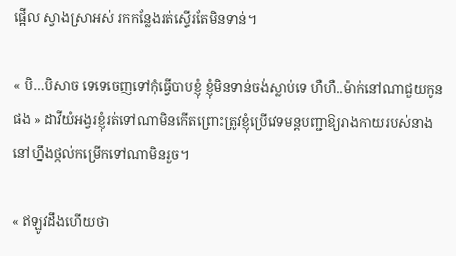ផ្អើល ស្វាងស្រាអស់ រកកន្លែងរត់ស្ទើរតែមិនទាន់។

« បិ…បិសាច ទេទេចេញទៅកុំធ្វើបាបខ្ញុំ ខ្ញុំមិនទាន់ចង់ស្លាប់ទេ ហឺហឺ..ម៉ាក់នៅណាជួយកូនផង » ដាវីយំអង្វរខ្ញុំរត់ទៅណាមិនកើតព្រោះត្រូវខ្ញុំប្រើវេទមន្តបញ្ជាឱ្យរាងកាយរបស់នាងនៅហ្នឹងថ្កល់កម្រើកទៅណាមិនរួច។

« ឥឡូវដឹងហើយថា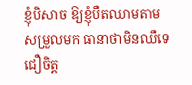ខ្ញុំបិសាច ឱ្យខ្ញុំបឺតឈាមតាមសម្រួលមក ធានាថាមិនឈឺទេ ជឿចិត្ត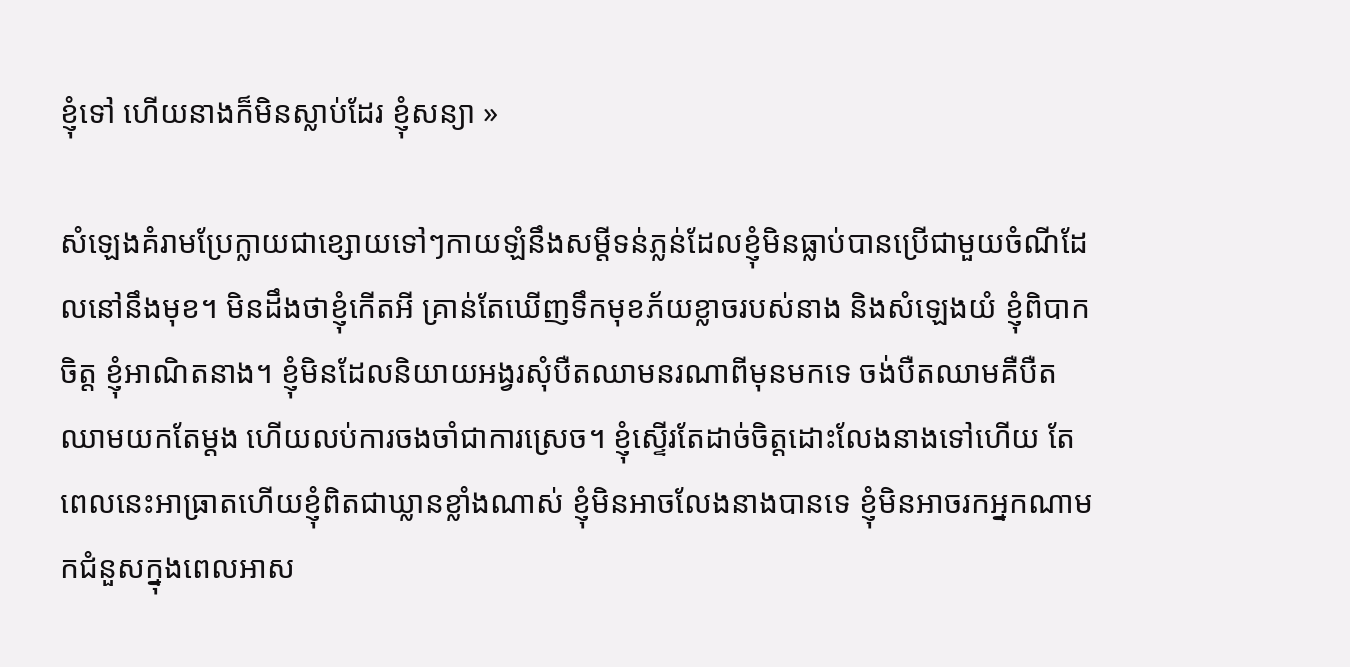ខ្ញុំទៅ ហើយនាងក៏មិនស្លាប់ដែរ ខ្ញុំសន្យា »

សំឡេងគំរាមប្រែក្លាយជាខ្សោយទៅៗកាយឡំនឹងសម្តីទន់ភ្លន់ដែលខ្ញុំមិនធ្លាប់បានប្រើជាមួយចំណីដែលនៅនឹងមុខ។ មិនដឹងថាខ្ញុំកើតអី គ្រាន់តែឃើញទឹកមុខភ័យខ្លាចរបស់នាង និងសំឡេងយំ ខ្ញុំពិបាកចិត្ត ខ្ញុំអាណិតនាង។ ខ្ញុំមិនដែលនិយាយអង្វរសុំបឺតឈាមនរណាពីមុនមកទេ ចង់បឺតឈាមគឺបឺតឈាមយកតែម្តង ហើយលប់ការចងចាំជាការស្រេច។ ខ្ញុំស្ទើរតែដាច់ចិត្តដោះលែងនាងទៅហើយ តែពេលនេះអាធ្រាតហើយខ្ញុំពិតជាឃ្លានខ្លាំងណាស់ ខ្ញុំមិនអាចលែងនាងបានទេ ខ្ញុំមិនអាចរកអ្នកណាមកជំនួសក្នុងពេលអាស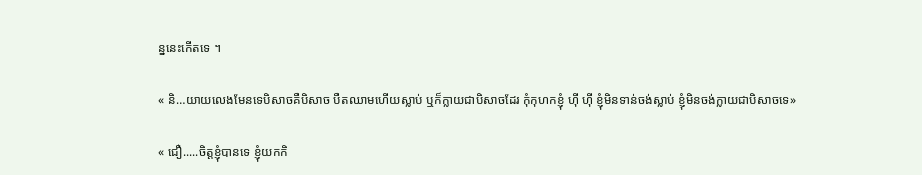ន្ននេះកើតទេ ។

« និ…យាយលេងមែនទេបិសាចគឺបិសាច បឺតឈាមហើយស្លាប់ ឬក៏ក្លាយជាបិសាចដែរ កុំកុហកខ្ញុំ ហ៊ី ហ៊ី ខ្ញុំមិនទាន់ចង់ស្លាប់ ខ្ញុំមិនចង់ក្លាយជាបិសាចទេ»

« ជឿ.....ចិត្តខ្ញុំបានទេ ខ្ញុំយកកិ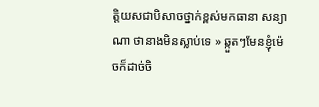ត្តិយសជាបិសាចថ្នាក់ខ្ពស់មកធានា សន្យាណា ថានាងមិនស្លាប់ទេ » ឆ្កួតៗមែនខ្ញុំម៉េចក៏ដាច់ចិ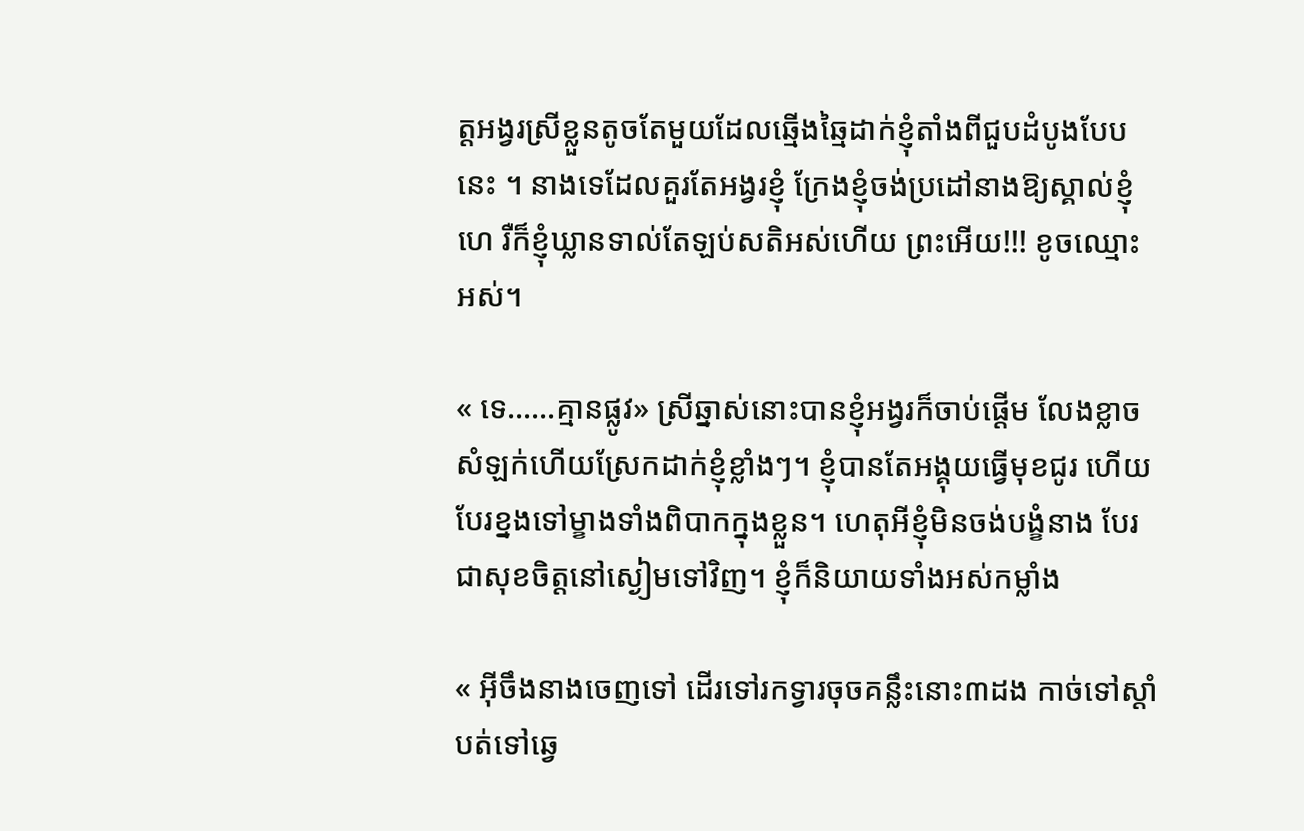ត្តអង្វរស្រីខ្លួនតូចតែមួយដែលឆ្មើងឆ្មៃដាក់ខ្ញុំតាំងពីជួបដំបូងបែបនេះ ។ នាងទេដែលគួរតែអង្វរខ្ញុំ ក្រែងខ្ញុំចង់ប្រដៅនាងឱ្យស្គាល់ខ្ញុំហេ រឺក៏ខ្ញុំឃ្លានទាល់តែឡប់សតិអស់ហើយ ព្រះអើយ!!! ខូចឈ្មោះអស់។

« ទេ……គ្មានផ្លូវ» ស្រីឆ្នាស់នោះបានខ្ញុំអង្វរក៏ចាប់ផ្តើម លែងខ្លាច សំឡក់ហើយស្រែកដាក់ខ្ញុំខ្លាំងៗ។ ខ្ញុំបានតែអង្គុយធ្វើមុខជូរ ហើយបែរខ្នងទៅម្ខាងទាំងពិបាកក្នុងខ្លួន។ ហេតុអីខ្ញុំមិនចង់បង្ខំនាង បែរជាសុខចិត្តនៅស្ងៀមទៅវិញ។ ខ្ញុំក៏និយាយទាំងអស់កម្លាំង

« អ៊ីចឹងនាងចេញទៅ ដើរទៅរកទ្វារចុចគន្លឹះនោះ៣ដង កាច់ទៅស្តាំ បត់ទៅឆ្វេ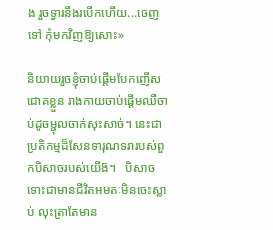ង រួចទ្វារនឹងរបើកហើយ...ចេញទៅ កុំមកវិញឱ្យសោះ»

និយាយរួចខ្ញុំចាប់ផ្តើមបែកញើសជោគខ្លួន រាងកាយចាប់ផ្តើមឈឺចាប់ដូចម្ជុលចាក់សុះសាច់។ នេះជាប្រតិកម្មដ៏សែនទារុណទរារបស់ពួកបិសាចរបស់យើង៊។   បិសាចទោះជាមានជីវិតអមតៈមិនចេះស្លាប់ លុះត្រាតែមាន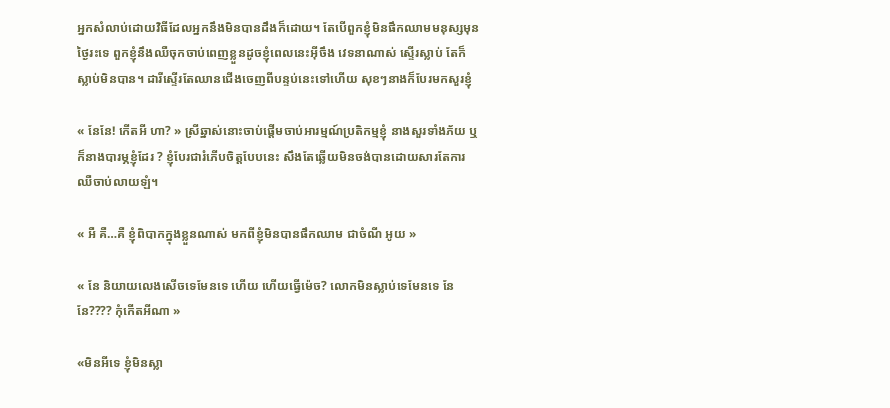អ្នកសំលាប់ដោយវិធីដែលអ្នកនឹងមិនបានដឹងក៏ដោយ។ តែបើពួកខ្ញុំមិនផឹកឈាមមនុស្សមុនថ្ងៃរះទេ ពួកខ្ញុំនឹងឈឺចុកចាប់ពេញខ្លួនដូចខ្ញុំពេលនេះអ៊ីចឹង វេទនាណាស់ ស្ទើរស្លាប់ តែក៏ស្លាប់មិនបាន។ ដារីស្ទើរតែឈានជើងចេញពីបន្ទប់នេះទៅហើយ សុខៗនាងក៏បែរមកសួរខ្ញុំ

« នែនែ! កើតអី ហា? » ស្រីឆ្នាស់នោះចាប់ផ្តើមចាប់អារម្មណ៍ប្រតិកម្មខ្ញុំ នាងសួរទាំងភ័យ ឬក៏នាងបារម្ភខ្ញុំដែរ ? ខ្ញុំបែរជារំភើបចិត្តបែបនេះ សឹងតែឆ្លើយមិនចង់បានដោយសារតែការឈឺចាប់លាយឡំ។

« អឺ គឺ…គឺ ខ្ញុំពិបាកក្នុងខ្លួនណាស់ មកពីខ្ញុំមិនបានផឹកឈាម ជាចំណី អូយ »

« នែ និយាយលេងសើចទេមែនទេ ហើយ ហើយធ្វើម៉េច? លោកមិនស្លាប់ទេមែនទេ នែ នែ???? កុំកើតអីណា »

«មិនអីទេ ខ្ញុំមិនស្លា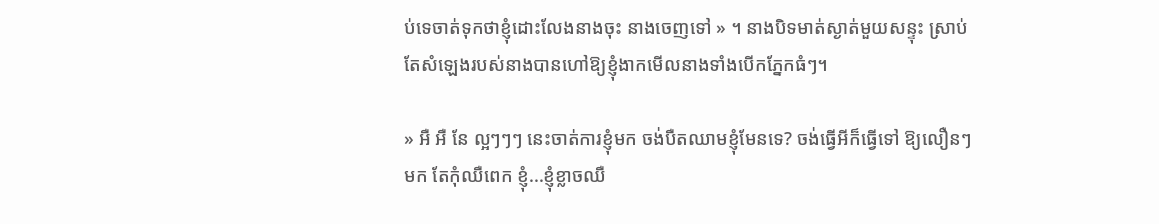ប់ទេចាត់ទុកថាខ្ញុំដោះលែងនាងចុះ នាងចេញទៅ » ។ នាងបិទមាត់ស្ងាត់មួយសន្ទុះ ស្រាប់តែសំឡេងរបស់នាងបានហៅឱ្យខ្ញុំងាកមើលនាងទាំងបើកភ្នែកធំៗ។

» អឺ អឺ នែ ល្អៗៗៗ នេះចាត់ការខ្ញុំមក ចង់បឺតឈាមខ្ញុំមែនទេ? ចង់ធ្វើអីក៏ធ្វើទៅ ឱ្យលឿនៗមក តែកុំឈឺពេក ខ្ញុំ...ខ្ញុំខ្លាចឈឺ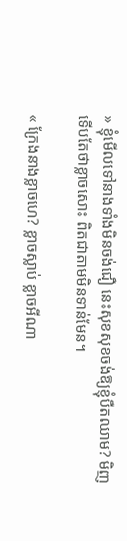» ខ្ញុំមើលទៅនាងទាំងមិនចង់ជឿ នេះសុខសុខចង់ឱ្យខ្ញុំបឺតឈាម? មិញទើបតែថាខ្លាចសោះ ពិតជាតាមមិនទាន់មែន។

« ក្រែងនាងខ្លាចហេ? ខ្លាចស្លាប់ ខ្លាចអីណា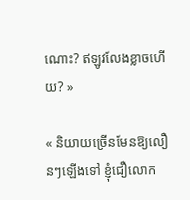ណោះ? ឥឡូវលែងខ្លាចហើយ? »

« និយាយច្រើនមែនឱ្យលឿនៗឡើងទៅ ខ្ញុំជឿលោក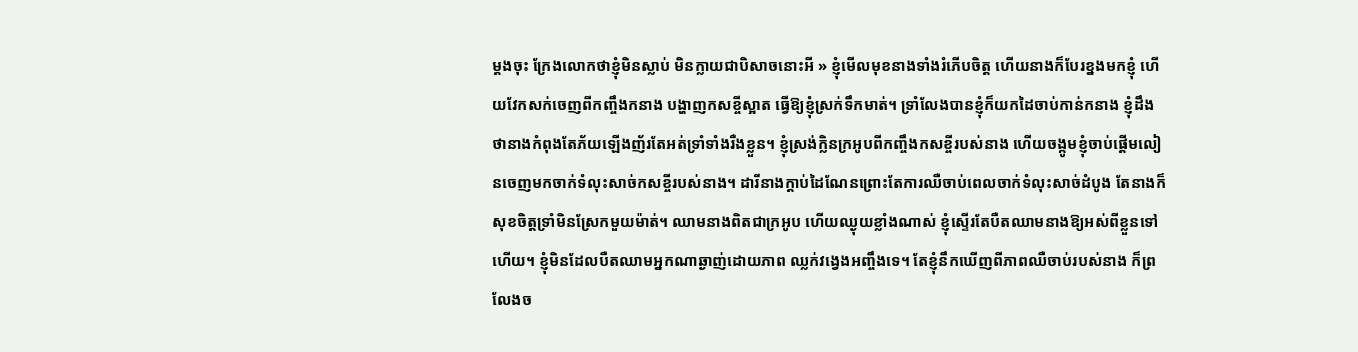ម្តងចុះ ក្រែងលោកថាខ្ញុំមិនស្លាប់ មិនក្លាយជាបិសាចនោះអី » ខ្ញុំមើលមុខនាងទាំងរំភើបចិត្ត ហើយនាងក៏បែរខ្នងមកខ្ញុំ ហើយវែកសក់ចេញពីកញ្ចឹងកនាង បង្ហាញកសខ្ចីស្អាត ធ្វើឱ្យខ្ញុំស្រក់ទឹកមាត់។ ទ្រាំលែងបានខ្ញុំក៏យកដៃចាប់កាន់កនាង ខ្ញុំដឹងថានាងកំពុងតែភ័យឡើងញ័រតែអត់ទ្រាំទាំងរឺងខ្លួន។ ខ្ញុំស្រង់ក្លិនក្រអូបពីកញ្ចឹងកសខ្ចីរបស់នាង ហើយចង្កូមខ្ញុំចាប់ផ្តើមលៀនចេញមកចាក់ទំលុះសាច់កសខ្ចីរបស់នាង។ ដារីនាងក្តាប់ដៃណែនព្រោះតែការឈឺចាប់ពេលចាក់ទំលុះសាច់ដំបូង តែនាងក៏សុខចិត្តទ្រាំមិនស្រែកមួយម៉ាត់។ ឈាមនាងពិតជាក្រអូប ហើយឈ្ងុយខ្លាំងណាស់ ខ្ញុំស្ទើរតែបឺតឈាមនាងឱ្យអស់ពីខ្លួនទៅហើយ។ ខ្ញុំមិនដែលបឺតឈាមអ្នកណាឆ្ងាញ់ដោយភាព ឈ្លក់វង្វេងអញ្ចឹងទេ។ តែខ្ញុំនឹកឃើញពីភាពឈឺចាប់របស់នាង ក៏ព្រលែងច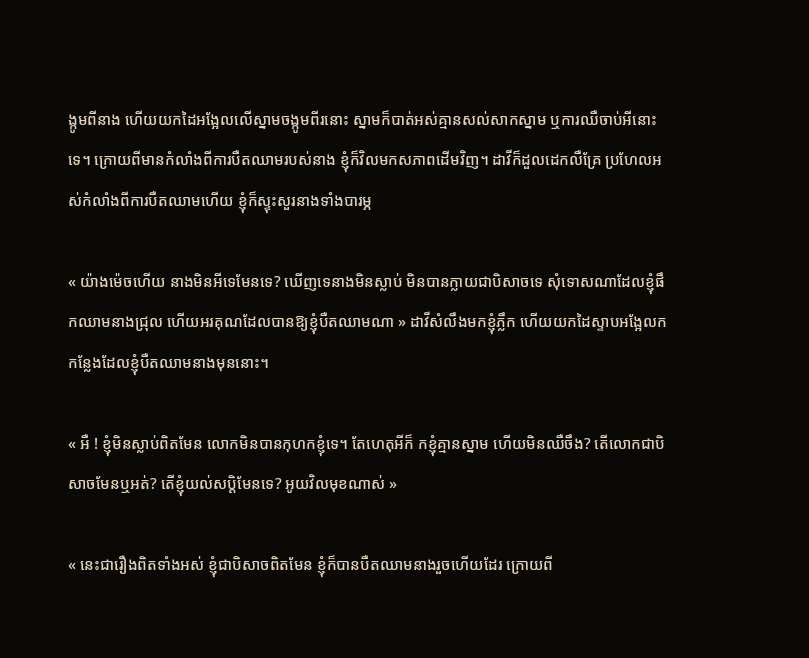ង្កូមពីនាង ហើយយកដៃអង្អែលលើស្នាមចង្កូមពីរនោះ ស្នាមក៏បាត់អស់គ្មានសល់សាកស្នាម ឬការឈឺចាប់អីនោះទេ។ ក្រោយពីមានកំលាំងពីការបឺតឈាមរបស់នាង ខ្ញុំក៏វិលមកសភាពដើមវិញ។ ដាវីក៏ដួលដេកលឺគ្រែ ប្រហែលអស់កំលាំងពីការបឺតឈាមហើយ ខ្ញុំក៏ស្ទុះសួរនាងទាំងបារម្ភ

« យ៉ាងម៉េចហើយ នាងមិនអីទេមែនទេ? ឃើញទេនាងមិនស្លាប់ មិនបានក្លាយជាបិសាចទេ សុំទោសណាដែលខ្ញុំផឹកឈាមនាងជ្រុល ហើយអរគុណដែលបានឱ្យខ្ញុំបឺតឈាមណា » ដាវីសំលឹងមកខ្ញុំភ្លឹក ហើយយកដៃស្ទាបអង្អែលកកន្លែងដែលខ្ញុំបឺតឈាមនាងមុននោះ។

« អឺ ! ខ្ញុំមិនស្លាប់ពិតមែន លោកមិនបានកុហកខ្ញុំទេ។ តែហេតុអីក៏ កខ្ញុំគ្មានស្នាម ហើយមិនឈឺចឹង? តើលោកជាបិសាចមែនឬអត់? តើខ្ញុំយល់សប្តិមែនទេ? អូយវិលមុខណាស់ »

« នេះជារឿងពិតទាំងអស់ ខ្ញុំជាបិសាចពិតមែន ខ្ញុំក៏បានបឺតឈាមនាងរួចហើយដែរ ក្រោយពី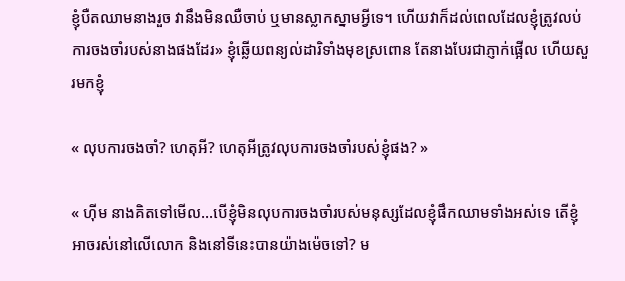ខ្ញុំបឺតឈាមនាងរួច វានឹងមិនឈឺចាប់ ឬមានស្លាកស្នាមអ្វីទេ។ ហើយវាក៏ដល់ពេលដែលខ្ញុំត្រូវលប់ការចងចាំរបស់នាងផងដែរ» ខ្ញុំឆ្លើយពន្យល់ដារិទាំងមុខស្រពោន តែនាងបែរជាភ្ញាក់ផ្អើល ហើយសួរមកខ្ញុំ

« លុបការចងចាំ? ហេតុអី? ហេតុអីត្រូវលុបការចងចាំរបស់ខ្ញុំផង? »

« ហ៊ីម នាងគិតទៅមើល...បើខ្ញុំមិនលុបការចងចាំរបស់មនុស្សដែលខ្ញុំផឹកឈាមទាំងអស់ទេ តើខ្ញុំអាចរស់នៅលើលោក និងនៅទីនេះបានយ៉ាងម៉េចទៅ? ម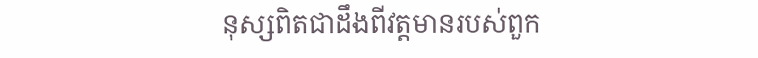នុស្សពិតជាដឹងពីវត្តមានរបស់ពួក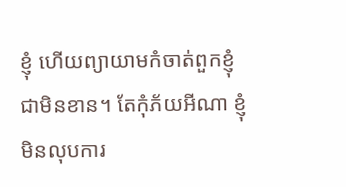ខ្ញុំ ហើយព្យាយាមកំចាត់ពួកខ្ញុំជាមិនខាន។ តែកុំភ័យអីណា ខ្ញុំមិនលុបការ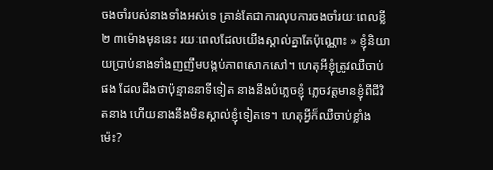ចងចាំរបស់នាងទាំងអស់ទេ គ្រាន់តែជាការលុបការចងចាំរយៈពេលខ្លី ២ ៣ម៉ោងមុននេះ រយៈពេលដែលយើងស្គាល់គ្នាតែប៉ុណ្ណោះ » ខ្ញុំនិយាយប្រាប់នាងទាំងញញឹមបង្កប់ភាពសោកសៅ។ ហេតុអីខ្ញុំត្រូវឈឺចាប់ផង ដែលដឹងថាប៉ុន្មាននាទីទៀត នាងនឹងបំភ្លេចខ្ញុំ ភ្លេចវត្តមានខ្ញុំពីជីវិតនាង ហើយនាងនឹងមិនស្គាល់ខ្ញុំទៀតទេ។ ហេតុអ្វីក៏ឈឺចាប់ខ្លាំងម៉េះ?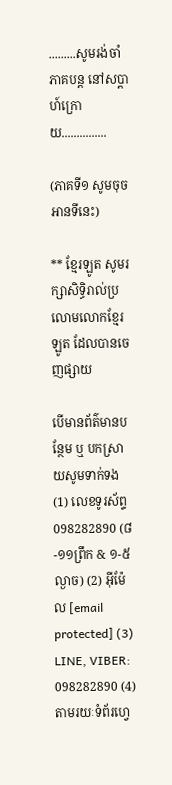.........សូមរង់ចាំភាគបន្ត នៅសប្តាហ៍ក្រោយ...............

(ភាគទី១ សូមចុចអានទីនេះ)

** ខ្មែរឡូត សូមរក្សាសិទ្ធិរាល់ប្រលោមលោកខ្មែរឡូត ដែលបានចេញផ្សាយ

បើមានព័ត៌មានបន្ថែម ឬ បកស្រាយសូមទាក់ទង (1) លេខទូរស័ព្ទ 098282890 (៨-១១ព្រឹក & ១-៥ល្ងាច) (2) អ៊ីម៉ែល [email protected] (3) LINE, VIBER: 098282890 (4) តាមរយៈទំព័រហ្វេ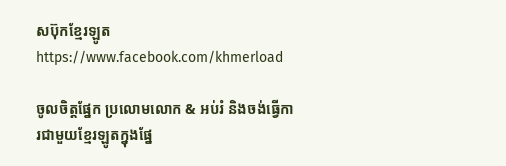សប៊ុកខ្មែរឡូត https://www.facebook.com/khmerload

ចូលចិត្តផ្នែក ប្រលោមលោក & អប់រំ និងចង់ធ្វើការជាមួយខ្មែរឡូតក្នុងផ្នែ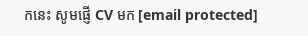កនេះ សូមផ្ញើ CV មក [email protected]